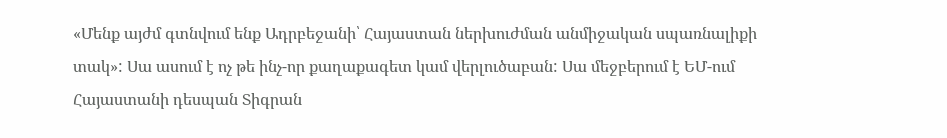«Մենք այժմ գտնվում ենք Ադրբեջանի՝ Հայաստան ներխուժման անմիջական սպառնալիքի տակ»: Սա ասում է ոչ թե ինչ-որ քաղաքագետ կամ վերլուծաբան: Սա մեջբերում է ԵՄ-ում Հայաստանի դեսպան Տիգրան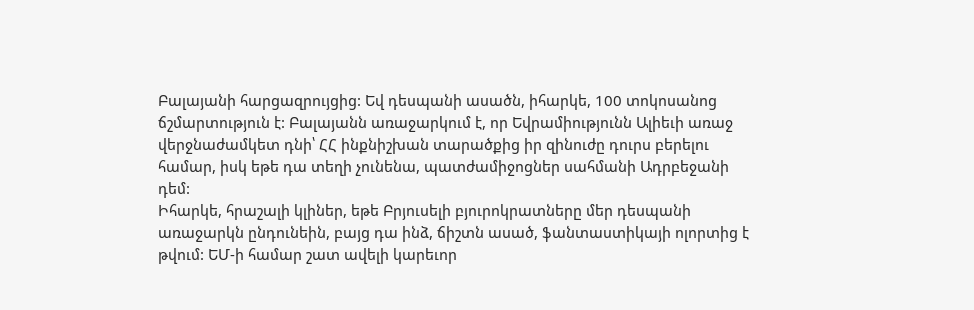Բալայանի հարցազրույցից: Եվ դեսպանի ասածն, իհարկե, 100 տոկոսանոց ճշմարտություն է: Բալայանն առաջարկում է, որ Եվրամիությունն Ալիեւի առաջ վերջնաժամկետ դնի՝ ՀՀ ինքնիշխան տարածքից իր զինուժը դուրս բերելու համար, իսկ եթե դա տեղի չունենա, պատժամիջոցներ սահմանի Ադրբեջանի դեմ:
Իհարկե, հրաշալի կլիներ, եթե Բրյուսելի բյուրոկրատները մեր դեսպանի առաջարկն ընդունեին, բայց դա ինձ, ճիշտն ասած, ֆանտաստիկայի ոլորտից է թվում: ԵՄ-ի համար շատ ավելի կարեւոր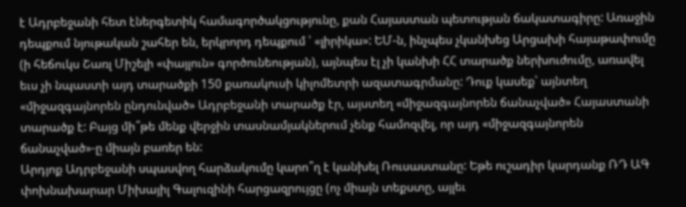է Ադրբեջանի հետ էներգետիկ համագործակցությունը, քան Հայաստան պետության ճակատագիրը: Առաջին դեպքում նյութական շահեր են, երկրորդ դեպքում ՝ «լիրիկա»: ԵՄ-ն, ինչպես չկանխեց Արցախի հայաթափումը (ի հեճուկս Շառլ Միշելի «փայլուն» գործունեության), այնպես էլ չի կանխի ՀՀ տարածք ներխուժումը, առավել եւս չի նպաստի այդ տարածքի 150 քառակուսի կիլոմետրի ազատագրմանը: Դուք կասեք՝ այնտեղ «միջազգայնորեն ընդունված» Ադրբեջանի տարածք էր, այստեղ «միջազգայնորեն ճանաչված» Հայաստանի տարածք է: Բայց մի՞թե մենք վերջին տասնամյակներում չենք համոզվել, որ այդ «միջազգայնորեն ճանաչված»-ը միայն բառեր են:
Արդյոք Ադրբեջանի սպասվող հարձակումը կարո՞ղ է կանխել Ռուսաստանը: Եթե ուշադիր կարդանք ՌԴ ԱԳ փոխնախարար Միխայիլ Գալուզինի հարցազրույցը (ոչ միայն տեքստը, այլեւ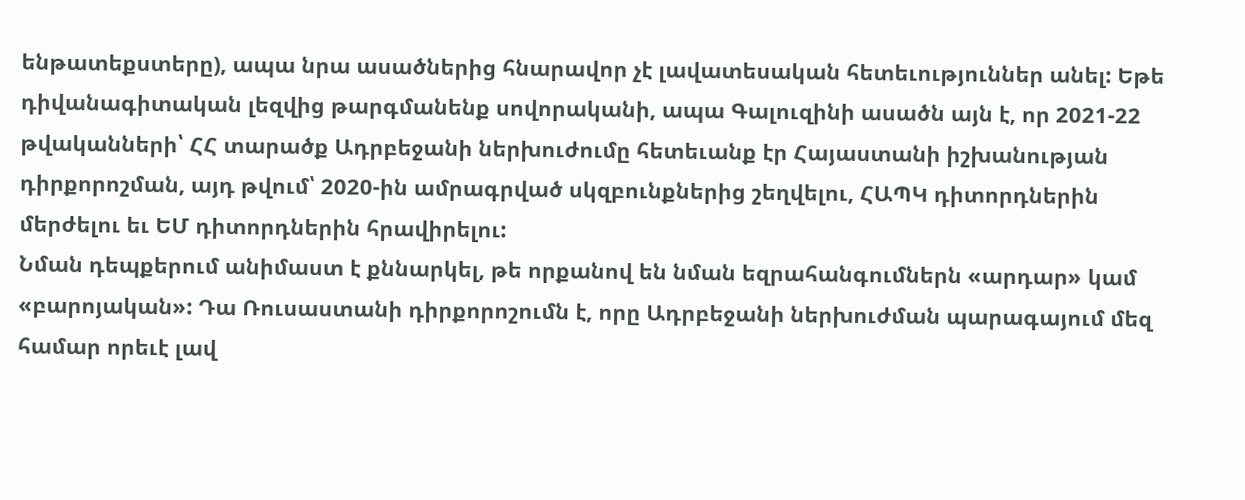ենթատեքստերը), ապա նրա ասածներից հնարավոր չէ լավատեսական հետեւություններ անել: Եթե դիվանագիտական լեզվից թարգմանենք սովորականի, ապա Գալուզինի ասածն այն է, որ 2021-22 թվականների՝ ՀՀ տարածք Ադրբեջանի ներխուժումը հետեւանք էր Հայաստանի իշխանության դիրքորոշման, այդ թվում՝ 2020-ին ամրագրված սկզբունքներից շեղվելու, ՀԱՊԿ դիտորդներին մերժելու եւ ԵՄ դիտորդներին հրավիրելու:
Նման դեպքերում անիմաստ է քննարկել, թե որքանով են նման եզրահանգումներն «արդար» կամ «բարոյական»: Դա Ռուսաստանի դիրքորոշումն է, որը Ադրբեջանի ներխուժման պարագայում մեզ համար որեւէ լավ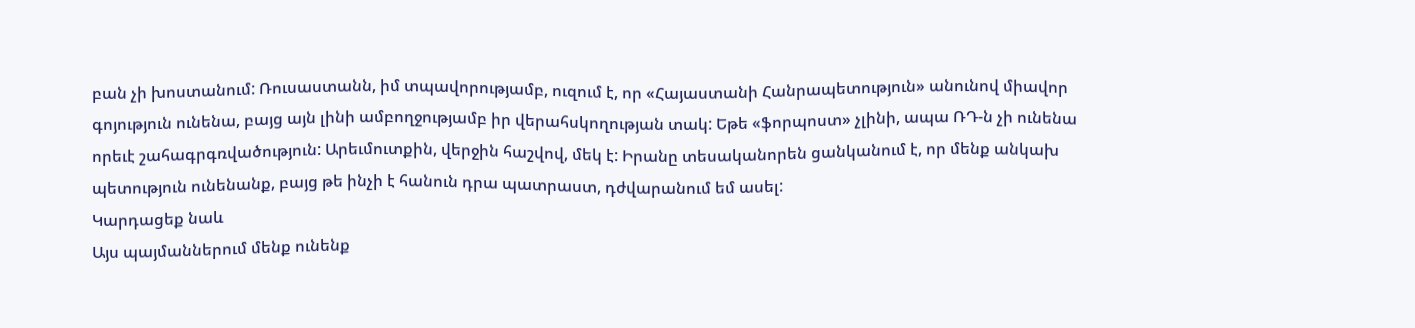բան չի խոստանում: Ռուսաստանն, իմ տպավորությամբ, ուզում է, որ «Հայաստանի Հանրապետություն» անունով միավոր գոյություն ունենա, բայց այն լինի ամբողջությամբ իր վերահսկողության տակ: Եթե «ֆորպոստ» չլինի, ապա ՌԴ-ն չի ունենա որեւէ շահագրգռվածություն: Արեւմուտքին, վերջին հաշվով, մեկ է: Իրանը տեսականորեն ցանկանում է, որ մենք անկախ պետություն ունենանք, բայց թե ինչի է հանուն դրա պատրաստ, դժվարանում եմ ասել:
Կարդացեք նաև
Այս պայմաններում մենք ունենք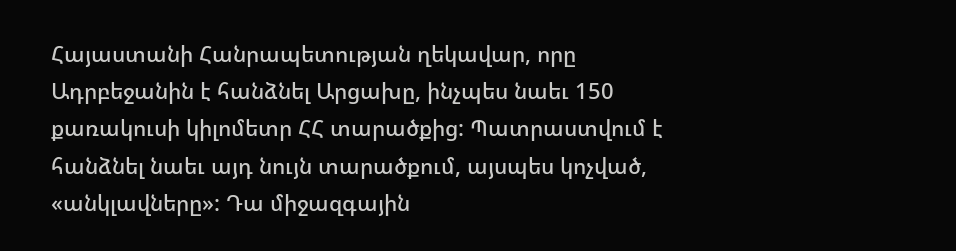Հայաստանի Հանրապետության ղեկավար, որը Ադրբեջանին է հանձնել Արցախը, ինչպես նաեւ 150 քառակուսի կիլոմետր ՀՀ տարածքից: Պատրաստվում է հանձնել նաեւ այդ նույն տարածքում, այսպես կոչված, «անկլավները»: Դա միջազգային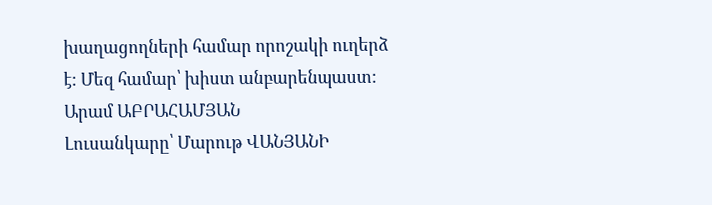խաղացողների համար որոշակի ուղերձ է: Մեզ համար՝ խիստ անբարենպաստ:
Արամ ԱԲՐԱՀԱՄՅԱՆ
Լուսանկարը՝ Մարութ ՎԱՆՅԱՆԻ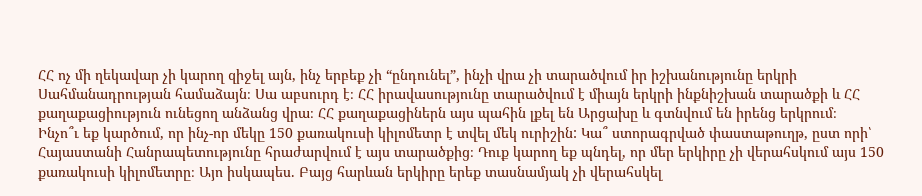ՀՀ ոչ մի ղեկավար չի կարող զիջել այն, ինչ երբեք չի “ընդունել”, ինչի վրա չի տարածվում իր իշխանությունը երկրի Սահմանադրության համաձայն։ Սա աբսուրդ է։ ՀՀ իրավասությունը տարածվում է միայն երկրի ինքնիշխան տարածքի և ՀՀ քաղաքացիություն ունեցող անձանց վրա։ ՀՀ քաղաքացիներն այս պահին լքել են Արցախը և գտնվում են իրենց երկրում։
Ինչո՞ւ եք կարծում, որ ինչ-որ մեկը 150 քառակուսի կիլոմետր է տվել մեկ ուրիշին: Կա՞ ստորագրված փաստաթուղթ, ըստ որի՝ Հայաստանի Հանրապետությունը հրաժարվում է այս տարածքից։ Դուք կարող եք պնդել, որ մեր երկիրը չի վերահսկում այս 150 քառակուսի կիլոմետրը։ Այո իսկապես. Բայց հարևան երկիրը երեք տասնամյակ չի վերահսկել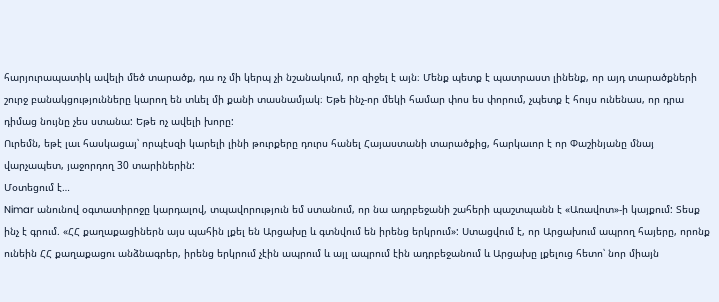հարյուրապատիկ ավելի մեծ տարածք, դա ոչ մի կերպ չի նշանակում, որ զիջել է այն։ Մենք պետք է պատրաստ լինենք, որ այդ տարածքների շուրջ բանակցությունները կարող են տևել մի քանի տասնամյակ։ Եթե ինչ-որ մեկի համար փոս ես փորում, չպետք է հույս ունենաս, որ դրա դիմաց նույնը չես ստանա: Եթե ոչ ավելի խորը:
Ուրեմն, եթէ լաւ հասկացայ՝ որպէսզի կարելի լինի թուրքերը դուրս հանել Հայաստանի տարածքից, հարկաւոր է որ Փաշինյանը մնայ վարչապետ, յաջորդող 30 տարիներին:
Մօտեցում է…
Nimar անունով օգտատիրոջը կարդալով, տպավորություն եմ ստանում, որ նա ադրբեջանի շահերի պաշտպանն է «Առավոտ»-ի կայքում: Տեսք ինչ է գրում. «ՀՀ քաղաքացիներն այս պահին լքել են Արցախը և գտնվում են իրենց երկրում»: Ստացվում է, որ Արցախում ապրող հայերը, որոնք ունեին ՀՀ քաղաքացու անձնագրեր, իրենց երկրում չէին ապրում և այլ ապրում էին ադրբեջանում և Արցախը լքելուց հետո՝ նոր միայն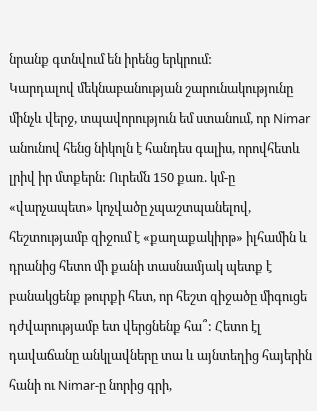նրանք գտնվում են իրենց երկրում:
Կարդալով մեկնաբանության շարունակությունը մինչև վերջ, տպավորություն եմ ստանում, որ Nimar անունով հենց նիկոլն է հանդես գալիս, որովհետև լրիվ իր մտքերն: Ուրեմն 150 քառ. կմ-ը «վարչապետ» կոչվածը չպաշտպանելով, հեշտությամբ զիջում է «քաղաքակիրթ» իլհամին և դրանից հետո մի քանի տասնամյակ պետք է բանակցենք թուրքի հետ, որ հեշտ զիջածը միգուցե դժվարությամբ ետ վերցնենք հա՞: Հետո էլ դավաճանը անկլավները տա և այնտեղից հայերին հանի ու Nimar-ը նորից գրի,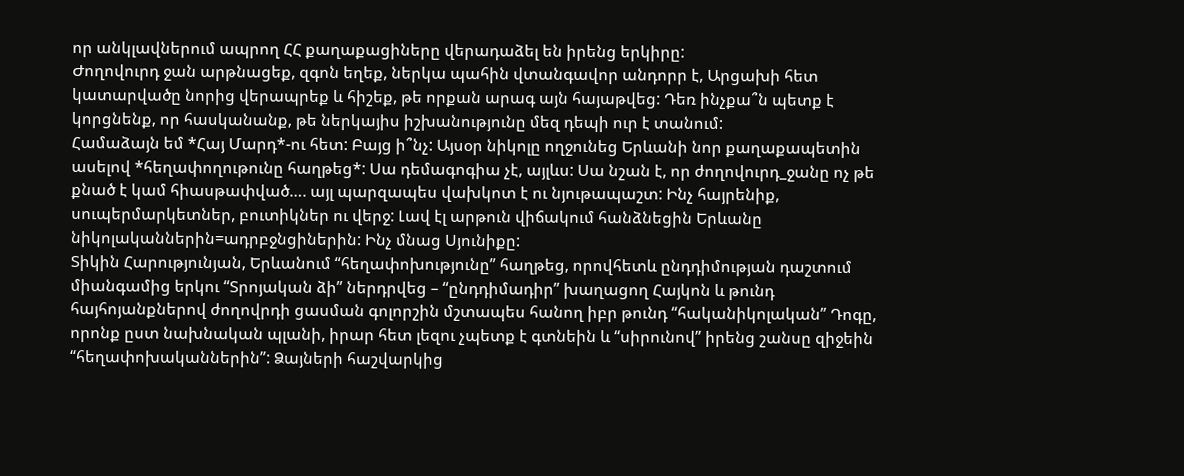որ անկլավներում ապրող ՀՀ քաղաքացիները վերադաձել են իրենց երկիրը:
Ժողովուրդ ջան արթնացեք, զգոն եղեք, ներկա պահին վտանգավոր անդորր է, Արցախի հետ կատարվածը նորից վերապրեք և հիշեք, թե որքան արագ այն հայաթվեց: Դեռ ինչքա՞ն պետք է կորցնենք, որ հասկանանք, թե ներկայիս իշխանությունը մեզ դեպի ուր է տանում:
Համաձայն եմ *Հայ Մարդ*-ու հետ: Բայց ի՞նչ: Այսօր նիկոլը ողջունեց Երևանի նոր քաղաքապետին ասելով *հեղափողութունը հաղթեց*: Սա դեմագոգիա չէ, այլևս: Սա նշան է, որ ժողովուրդ_ջանը ոչ թե քնած է կամ հիասթափված…. այլ պարզապես վախկոտ է ու նյութապաշտ: Ինչ հայրենիք, սուպերմարկետներ, բուտիկներ ու վերջ: Լավ էլ արթուն վիճակում հանձնեցին Երևանը նիկոլականներին=ադրբջնցիներին: Ինչ մնաց Սյունիքը:
Տիկին Հարությունյան, Երևանում “հեղափոխությունը” հաղթեց, որովհետև ընդդիմության դաշտում միանգամից երկու “Տրոյական ձի” ներդրվեց – “ընդդիմադիր” խաղացող Հայկոն և թունդ հայհոյանքներով ժողովրդի ցասման գոլորշին մշտապես հանող իբր թունդ “հականիկոլական” Դոգը, որոնք ըստ նախնական պլանի, իրար հետ լեզու չպետք է գտնեին և “սիրունով” իրենց շանսը զիջեին “հեղափոխականներին”: Ձայների հաշվարկից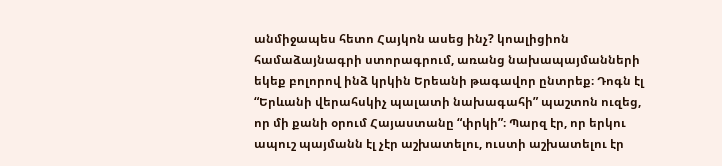անմիջապես հետո Հայկոն ասեց ինչ? կոալիցիոն համաձայնագրի ստորագրում, առանց նախապայմանների եկեք բոլորով ինձ կրկին Երեանի թագավոր ընտրեք։ Դոգն էլ “Երևանի վերահսկիչ պալատի նախագահի” պաշտոն ուզեց, որ մի քանի օրում Հայաստանը “փրկի”։ Պարզ էր, որ երկու ապուշ պայմանն էլ չէր աշխատելու, ուստի աշխատելու էր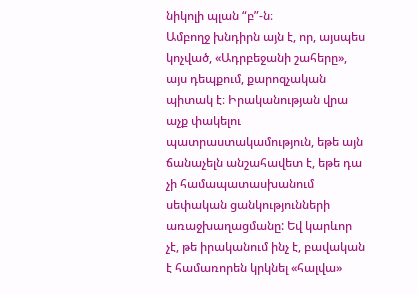նիկոլի պլան “բ”-ն։
Ամբողջ խնդիրն այն է, որ, այսպես կոչված, «Ադրբեջանի շահերը», այս դեպքում, քարոզչական պիտակ է։ Իրականության վրա աչք փակելու պատրաստակամություն, եթե այն ճանաչելն անշահավետ է, եթե դա չի համապատասխանում սեփական ցանկությունների առաջխաղացմանը: Եվ կարևոր չէ, թե իրականում ինչ է, բավական է համառորեն կրկնել «հալվա»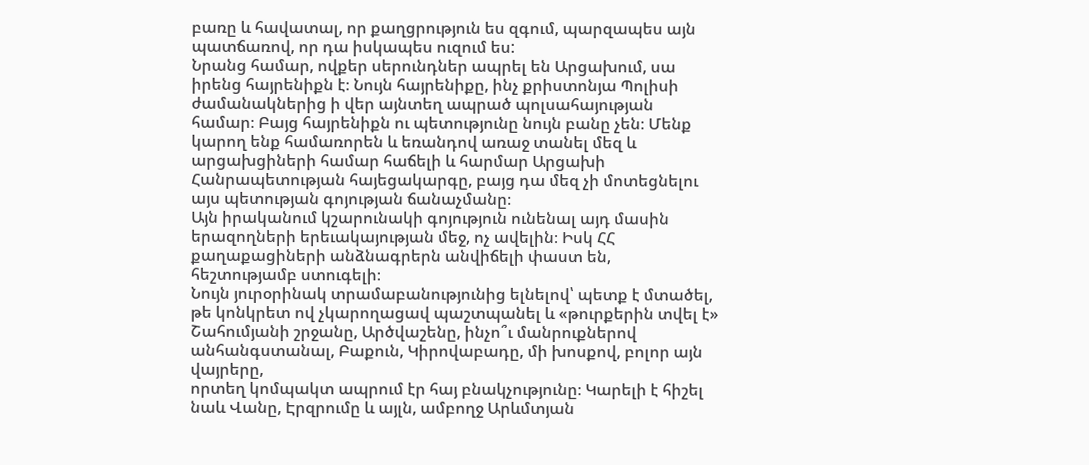բառը և հավատալ, որ քաղցրություն ես զգում, պարզապես այն պատճառով, որ դա իսկապես ուզում ես:
Նրանց համար, ովքեր սերունդներ ապրել են Արցախում, սա իրենց հայրենիքն է։ Նույն հայրենիքը, ինչ քրիստոնյա Պոլիսի ժամանակներից ի վեր այնտեղ ապրած պոլսահայության համար։ Բայց հայրենիքն ու պետությունը նույն բանը չեն։ Մենք կարող ենք համառորեն և եռանդով առաջ տանել մեզ և արցախցիների համար հաճելի և հարմար Արցախի Հանրապետության հայեցակարգը, բայց դա մեզ չի մոտեցնելու այս պետության գոյության ճանաչմանը։
Այն իրականում կշարունակի գոյություն ունենալ այդ մասին երազողների երեւակայության մեջ, ոչ ավելին։ Իսկ ՀՀ քաղաքացիների անձնագրերն անվիճելի փաստ են, հեշտությամբ ստուգելի։
Նույն յուրօրինակ տրամաբանությունից ելնելով՝ պետք է մտածել, թե կոնկրետ ով չկարողացավ պաշտպանել և «թուրքերին տվել է» Շահումյանի շրջանը, Արծվաշենը, ինչո՞ւ մանրուքներով անհանգստանալ, Բաքուն, Կիրովաբադը, մի խոսքով, բոլոր այն վայրերը,
որտեղ կոմպակտ ապրում էր հայ բնակչությունը։ Կարելի է հիշել նաև Վանը, Էրզրումը և այլն, ամբողջ Արևմտյան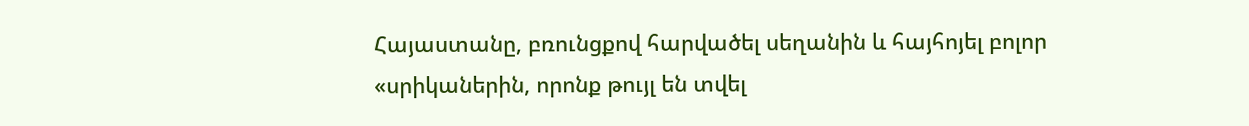Հայաստանը, բռունցքով հարվածել սեղանին և հայհոյել բոլոր «սրիկաներին, որոնք թույլ են տվել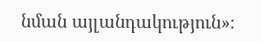նման այլանդակություն»։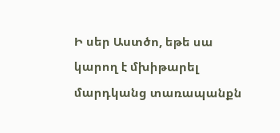Ի սեր Աստծո, եթե սա կարող է մխիթարել մարդկանց տառապանքն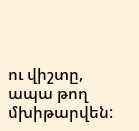ու վիշտը, ապա թող մխիթարվեն: